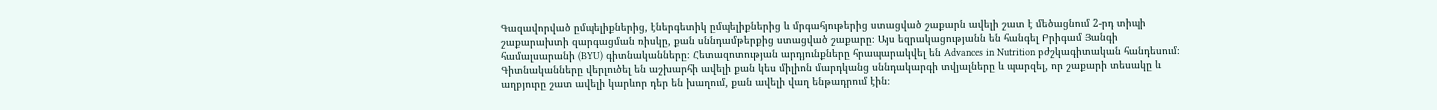Գազավորված ըմպելիքներից, էներգետիկ ըմպելիքներից և մրգահյութերից ստացված շաքարն ավելի շատ է մեծացնում 2-րդ տիպի շաքարախտի զարգացման ռիսկը, քան սննդամթերքից ստացված շաքարը։ Այս եզրակացությանն են հանգել Բրիգամ Յանգի համալսարանի (BYU) գիտնականները։ Հետազոտության արդյունքները հրապարակվել են Advances in Nutrition բժշկագիտական հանդեսում։
Գիտնականները վերլուծել են աշխարհի ավելի քան կես միլիոն մարդկանց սննդակարգի տվյալները և պարզել, որ շաքարի տեսակը և աղբյուրը շատ ավելի կարևոր դեր են խաղում, քան ավելի վաղ ենթադրում էին։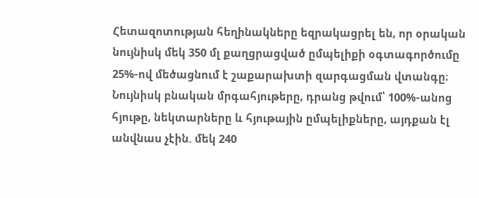Հետազոտության հեղինակները եզրակացրել են, որ օրական նույնիսկ մեկ 350 մլ քաղցրացված ըմպելիքի օգտագործումը 25%-ով մեծացնում է շաքարախտի զարգացման վտանգը։ Նույնիսկ բնական մրգահյութերը, դրանց թվում՝ 100%-անոց հյութը, նեկտարները և հյութային ըմպելիքները, այդքան էլ անվնաս չէին. մեկ 240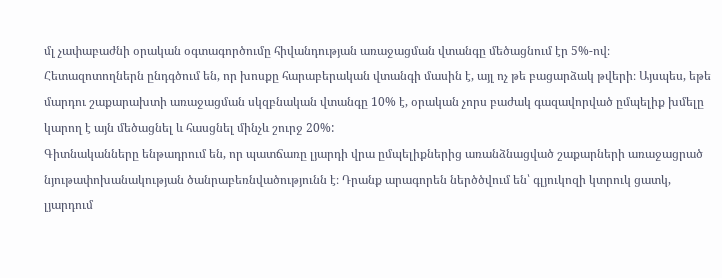մլ չափաբաժնի օրական օգտագործումը հիվանդության առաջացման վտանգը մեծացնում էր 5%-ով։
Հետազոտողներն ընդգծում են, որ խոսքը հարաբերական վտանգի մասին է, այլ ոչ թե բացարձակ թվերի։ Այսպես, եթե մարդու շաքարախտի առաջացման սկզբնական վտանգը 10% է, օրական չորս բաժակ գազավորված ըմպելիք խմելը կարող է այն մեծացնել և հասցնել մինչև շուրջ 20%:
Գիտնականները ենթադրում են, որ պատճառը լյարդի վրա ըմպելիքներից առանձնացված շաքարների առաջացրած նյութափոխանակության ծանրաբեռնվածությունն է։ Դրանք արագորեն ներծծվում են՝ գլյուկոզի կտրուկ ցատկ, լյարդում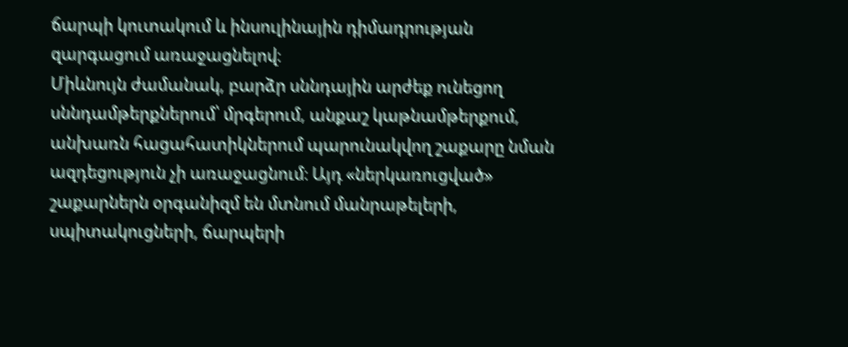ճարպի կուտակում և ինսուլինային դիմադրության զարգացում առաջացնելով։
Միևնույն ժամանակ, բարձր սննդային արժեք ունեցող սննդամթերքներում՝ մրգերում, անքաշ կաթնամթերքում, անխառն հացահատիկներում պարունակվող շաքարը նման ազդեցություն չի առաջացնում։ Այդ «ներկառուցված» շաքարներն օրգանիզմ են մտնում մանրաթելերի, սպիտակուցների, ճարպերի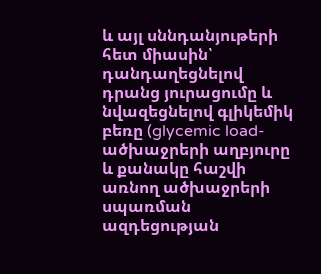և այլ սննդանյութերի հետ միասին՝ դանդաղեցնելով դրանց յուրացումը և նվազեցնելով գլիկեմիկ բեռը (glycemic load- ածխաջրերի աղբյուրը և քանակը հաշվի առնող ածխաջրերի սպառման ազդեցության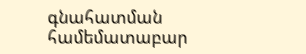գնահատման համեմատաբար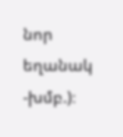նոր եղանակ -խմբ.)։